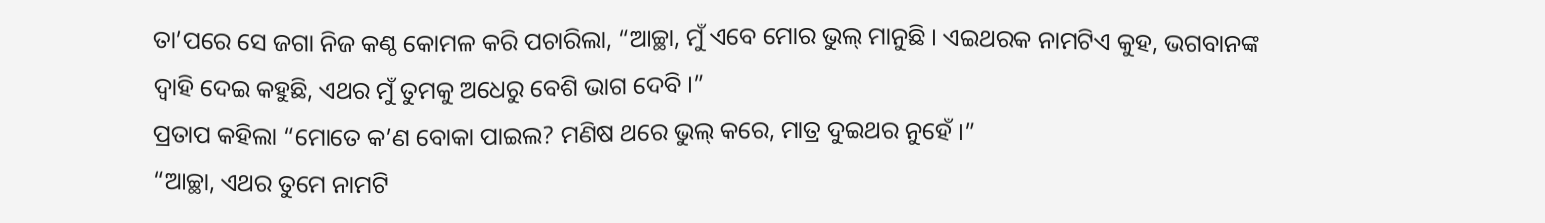ତା’ପରେ ସେ ଜଗା ନିଜ କଣ୍ଠ କୋମଳ କରି ପଚାରିଲା, “ଆଚ୍ଛା, ମୁଁ ଏବେ ମୋର ଭୁଲ୍ ମାନୁଛି । ଏଇଥରକ ନାମଟିଏ କୁହ, ଭଗବାନଙ୍କ ଦ୍ୱାହି ଦେଇ କହୁଛି, ଏଥର ମୁଁ ତୁମକୁ ଅଧେରୁ ବେଶି ଭାଗ ଦେବି ।”
ପ୍ରତାପ କହିଲା “ମୋତେ କ’ଣ ବୋକା ପାଇଲ? ମଣିଷ ଥରେ ଭୁଲ୍ କରେ, ମାତ୍ର ଦୁଇଥର ନୁହେଁ ।”
“ଆଚ୍ଛା, ଏଥର ତୁମେ ନାମଟି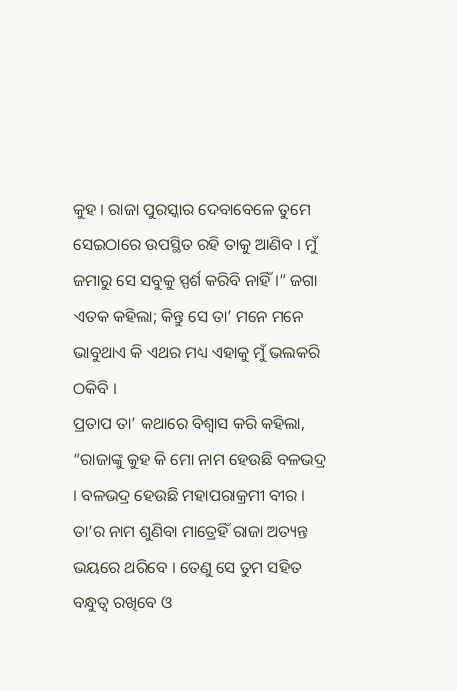କୁହ । ରାଜା ପୁରସ୍କାର ଦେବାବେଳେ ତୁମେ ସେଇଠାରେ ଉପସ୍ଥିତ ରହି ତାକୁ ଆଣିବ । ମୁଁ ଜମାରୁ ସେ ସବୁକୁ ସ୍ପର୍ଶ କରିବି ନାହିଁ ।” ଜଗା ଏତକ କହିଲା; କିନ୍ତୁ ସେ ତା’ ମନେ ମନେ ଭାବୁଥାଏ କି ଏଥର ମଧ୍ୟ ଏହାକୁ ମୁଁ ଭଲକରି ଠକିବି ।
ପ୍ରତାପ ତା’ କଥାରେ ବିଶ୍ୱାସ କରି କହିଲା, “ରାଜାଙ୍କୁ କୁହ କି ମୋ ନାମ ହେଉଛି ବଳଭଦ୍ର । ବଳଭଦ୍ର ହେଉଛି ମହାପରାକ୍ରମୀ ବୀର । ତା’ର ନାମ ଶୁଣିବା ମାତ୍ରେହିଁ ରାଜା ଅତ୍ୟନ୍ତ ଭୟରେ ଥରିବେ । ତେଣୁ ସେ ତୁମ ସହିତ ବନ୍ଧୁତ୍ୱ ରଖିବେ ଓ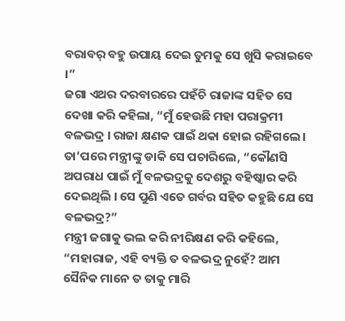ବରାବର୍ ବହୁ ଉପାୟ ଦେଇ ତୁମକୁ ସେ ଖୁସି କରାଇବେ ।”
ଜଗା ଏଥର ଦରବାରରେ ପହଁଚି ରାଜାଙ୍କ ସହିତ ସେ ଦେଖା କରି କହିଲା, “ମୁଁ ହେଉଛି ମହା ପରାକ୍ରମୀ ବଳଭଦ୍ର । ରାଜା କ୍ଷଣକ ପାଇଁ ଥକା ହୋଇ ରହିଗଲେ । ତା’ପରେ ମନ୍ତ୍ରୀଙ୍କୁ ଡାକି ସେ ପଚାରିଲେ, “କୌଣସି ଅପରାଧ ପାଇଁ ମୁଁ ବଳଭଦ୍ରକୁ ଦେଶରୁ ବହିଷ୍କାର କରି ଦେଇଥିଲି । ସେ ପୁଣି ଏତେ ଗର୍ବର ସହିତ କହୁଛି ଯେ ସେ ବଳଭଦ୍ର?”
ମନ୍ତ୍ରୀ ଜଗାକୁ ଭଲ କରି ନୀରିକ୍ଷଣ କରି କହିଲେ, “ମହାରାଜ, ଏହି ବ୍ୟକ୍ତି ତ ବଳଭଦ୍ର ନୁହେଁ? ଆମ ସୈନିକ ମାନେ ତ ତାକୁ ମାରି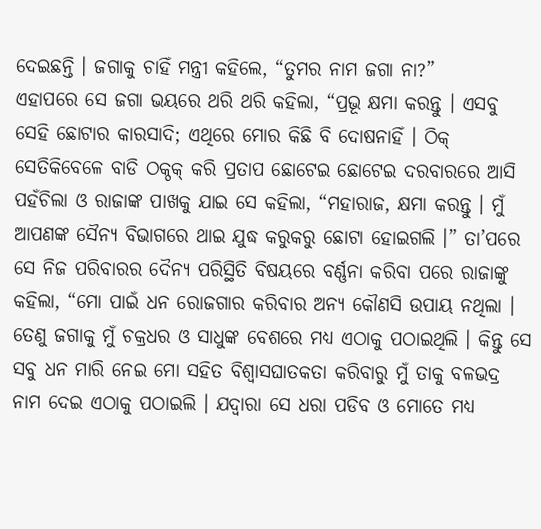ଦେଇଛନ୍ତି । ଜଗାକୁ ଚାହିଁ ମନ୍ତ୍ରୀ କହିଲେ, “ତୁମର ନାମ ଜଗା ନା?”
ଏହାପରେ ସେ ଜଗା ଭୟରେ ଥରି ଥରି କହିଲା, “ପ୍ରଭୂ କ୍ଷମା କରନ୍ତୁ । ଏସବୁ ସେହି ଛୋଟାର କାରସାଦି; ଏଥିରେ ମୋର କିଛି ବି ଦୋଷନାହିଁ । ଠିକ୍ ସେତିକିବେଳେ ବାଡି ଠକ୍ଠକ୍ କରି ପ୍ରତାପ ଛୋଟେଇ ଛୋଟେଇ ଦରବାରରେ ଆସି ପହଁଚିଲା ଓ ରାଜାଙ୍କ ପାଖକୁ ଯାଇ ସେ କହିଲା, “ମହାରାଜ, କ୍ଷମା କରନ୍ତୁ । ମୁଁ ଆପଣଙ୍କ ସୈନ୍ୟ ବିଭାଗରେ ଥାଇ ଯୁଦ୍ଧ କରୁକରୁ ଛୋଟା ହୋଇଗଲି ।” ତା’ପରେ ସେ ନିଜ ପରିବାରର ଦୈନ୍ୟ ପରିସ୍ଥିତି ବିଷୟରେ ବର୍ଣ୍ଣନା କରିବା ପରେ ରାଜାଙ୍କୁ କହିଲା, “ମୋ ପାଇଁ ଧନ ରୋଜଗାର କରିବାର ଅନ୍ୟ କୌଣସି ଉପାୟ ନଥିଲା । ତେଣୁ ଜଗାକୁ ମୁଁ ଚକ୍ରଧର ଓ ସାଧୁଙ୍କ ବେଶରେ ମଧ୍ୟ ଏଠାକୁ ପଠାଇଥିଲି । କିନ୍ତୁ ସେ ସବୁ ଧନ ମାରି ନେଇ ମୋ ସହିତ ବିଶ୍ୱାସଘାତକତା କରିବାରୁ ମୁଁ ତାକୁ ବଳଭଦ୍ର ନାମ ଦେଇ ଏଠାକୁ ପଠାଇଲି । ଯଦ୍ୱାରା ସେ ଧରା ପଡିବ ଓ ମୋତେ ମଧ୍ୟ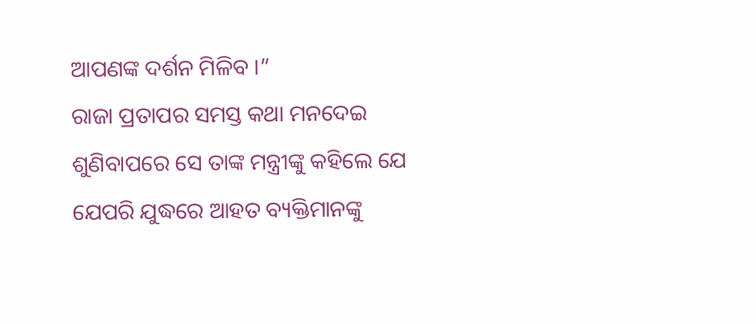ଆପଣଙ୍କ ଦର୍ଶନ ମିଳିବ ।”
ରାଜା ପ୍ରତାପର ସମସ୍ତ କଥା ମନଦେଇ ଶୁଣିବାପରେ ସେ ତାଙ୍କ ମନ୍ତ୍ରୀଙ୍କୁ କହିଲେ ଯେ ଯେପରି ଯୁଦ୍ଧରେ ଆହତ ବ୍ୟକ୍ତିମାନଙ୍କୁ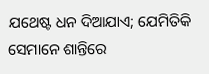ଯଥେଷ୍ଟ ଧନ ଦିଆଯାଏ; ଯେମିତିକି ସେମାନେ ଶାନ୍ତିରେ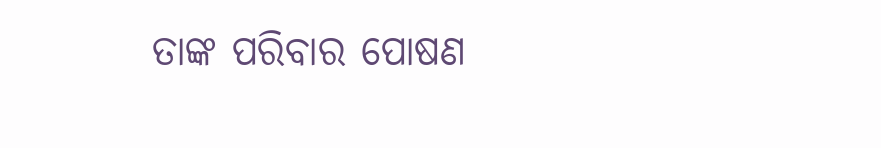ତାଙ୍କ ପରିବାର ପୋଷଣ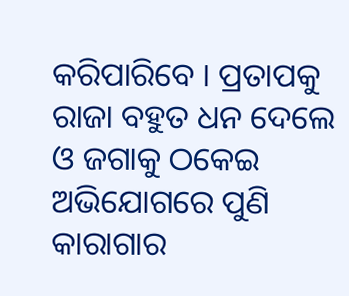କରିପାରିବେ । ପ୍ରତାପକୁ ରାଜା ବହୁତ ଧନ ଦେଲେ ଓ ଜଗାକୁ ଠକେଇ ଅଭିଯୋଗରେ ପୁଣି କାରାଗାର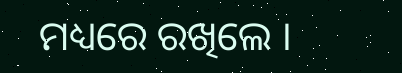ମଧ୍ୟରେ ରଖିଲେ ।